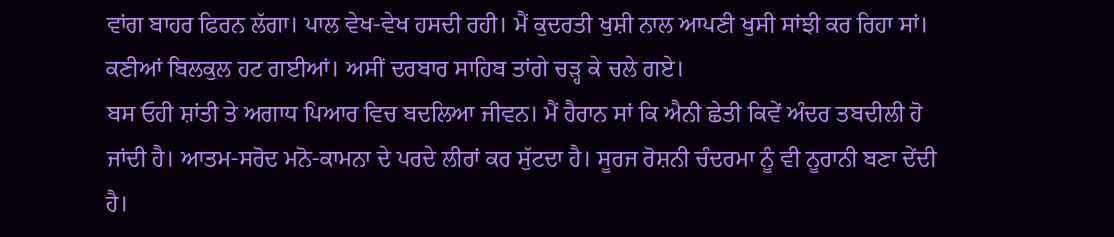ਵਾਂਗ ਬਾਹਰ ਫਿਰਨ ਲੱਗਾ। ਪਾਲ ਵੇਖ-ਵੇਖ ਹਸਦੀ ਰਹੀ। ਮੈਂ ਕੁਦਰਤੀ ਖੁਸ਼ੀ ਨਾਲ ਆਪਣੀ ਖੁਸੀ ਸਾਂਝੀ ਕਰ ਰਿਹਾ ਸਾਂ। ਕਣੀਆਂ ਬਿਲਕੁਲ ਹਟ ਗਈਆਂ। ਅਸੀਂ ਦਰਬਾਰ ਸਾਹਿਬ ਤਾਂਗੇ ਚੜ੍ਹ ਕੇ ਚਲੇ ਗਏ।
ਬਸ ਓਹੀ ਸ਼ਾਂਤੀ ਤੇ ਅਗਾਧ ਪਿਆਰ ਵਿਚ ਬਦਲਿਆ ਜੀਵਨ। ਮੈਂ ਹੈਰਾਨ ਸਾਂ ਕਿ ਐਨੀ ਛੇਤੀ ਕਿਵੇਂ ਅੰਦਰ ਤਬਦੀਲੀ ਹੋ ਜਾਂਦੀ ਹੈ। ਆਤਮ-ਸਰੋਦ ਮਨੋ-ਕਾਮਨਾ ਦੇ ਪਰਦੇ ਲੀਰਾਂ ਕਰ ਸੁੱਟਦਾ ਹੈ। ਸੂਰਜ ਰੋਸ਼ਨੀ ਚੰਦਰਮਾ ਨੂੰ ਵੀ ਨੂਰਾਨੀ ਬਣਾ ਦੇਂਦੀ ਹੈ।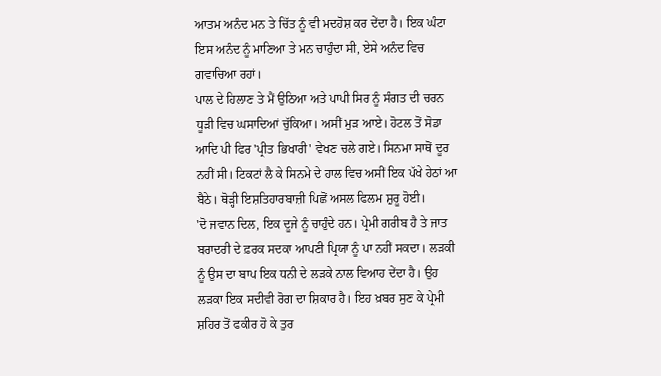ਆਤਮ ਅਨੰਦ ਮਨ ਤੇ ਚਿੱਤ ਨੂੰ ਵੀ ਮਦਹੋਸ਼ ਕਰ ਦੇਂਦਾ ਹੈ। ਇਕ ਘੰਟਾ ਇਸ ਅਨੰਦ ਨੂੰ ਮਾਣਿਆ ਤੇ ਮਨ ਚਾਹੁੰਦਾ ਸੀ, ਏਸੇ ਅਨੰਦ ਵਿਚ ਗਵਾਚਿਆ ਰਹਾਂ।
ਪਾਲ ਦੇ ਹਿਲਾਣ ਤੇ ਮੈਂ ਉਠਿਆ ਅਤੇ ਪਾਪੀ ਸਿਰ ਨੂੰ ਸੰਗਤ ਦੀ ਚਰਨ ਧੂੜੀ ਵਿਚ ਘਸਾਦਿਆਂ ਚੁੱਕਿਆ। ਅਸੀਂ ਮੁੜ ਆਏ। ਹੋਟਲ ਤੋਂ ਸੋਡਾ ਆਦਿ ਪੀ ਫਿਰ 'ਪ੍ਰੀਤ ਭਿਖਾਰੀ' ਵੇਖਣ ਚਲੇ ਗਏ। ਸਿਨਮਾ ਸਾਥੋਂ ਦੂਰ ਨਹੀਂ ਸੀ। ਟਿਕਟਾਂ ਲੈ ਕੇ ਸਿਨਮੇ ਦੇ ਹਾਲ ਵਿਚ ਅਸੀਂ ਇਕ ਪੱਖੇ ਹੇਠਾਂ ਆ ਬੈਠੇ। ਥੋੜ੍ਹੀ ਇਸ਼ਤਿਹਾਰਬਾਜ਼ੀ ਪਿਛੋਂ ਅਸਲ ਫਿਲਮ ਸ਼ੁਰੂ ਹੋਈ।
'ਦੋ ਜਵਾਨ ਦਿਲ, ਇਕ ਦੂਜੇ ਨੂੰ ਚਾਹੁੰਦੇ ਹਨ। ਪ੍ਰੇਮੀ ਗਰੀਬ ਹੈ ਤੇ ਜਾਤ ਬਰਾਦਰੀ ਦੇ ਫ਼ਰਕ ਸਦਕਾ ਆਪਣੀ ਪ੍ਰਿਯਾ ਨੂੰ ਪਾ ਨਹੀਂ ਸਕਦਾ। ਲੜਕੀ ਨੂੰ ਉਸ ਦਾ ਬਾਪ ਇਕ ਧਨੀ ਦੇ ਲੜਕੇ ਨਾਲ ਵਿਆਹ ਦੇਂਦਾ ਹੈ। ਉਹ ਲੜਕਾ ਇਕ ਸਦੀਵੀ ਰੋਗ ਦਾ ਸ਼ਿਕਾਰ ਹੈ। ਇਹ ਖ਼ਬਰ ਸੁਣ ਕੇ ਪ੍ਰੇਮੀ ਸ਼ਹਿਰ ਤੋਂ ਫਕੀਰ ਹੋ ਕੇ ਤੁਰ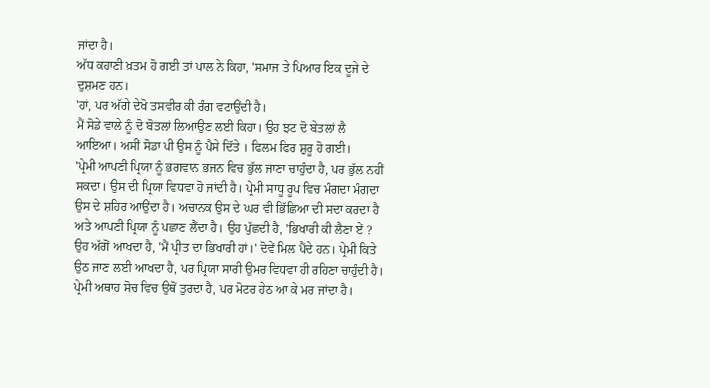ਜਾਂਦਾ ਹੈ।
ਅੱਧ ਕਹਾਣੀ ਖ਼ਤਮ ਹੋ ਗਈ ਤਾਂ ਪਾਲ ਨੇ ਕਿਹਾ, 'ਸਮਾਜ ਤੇ ਪਿਆਰ ਇਕ ਦੂਜੇ ਦੇ ਦੁਸ਼ਮਣ ਹਨ।
'ਹਾਂ, ਪਰ ਅੱਗੇ ਦੇਖੋ ਤਸਵੀਰ ਕੀ ਰੰਗ ਵਟਾਉਂਦੀ ਹੈ।
ਮੈਂ ਸੋਡੇ ਵਾਲੇ ਨੂੰ ਦੋ ਬੋਤਲਾਂ ਲਿਆਉਣ ਲਈ ਕਿਹਾ। ਉਹ ਝਟ ਦੋ ਬੇਤਲਾਂ ਲੈ ਆਇਆ। ਅਸੀਂ ਸੋਡਾ ਪੀ ਉਸ ਨੂੰ ਪੈਸੇ ਦਿੱਤੇ । ਫਿਲਮ ਫਿਰ ਸ਼ੁਰੂ ਹੋ ਗਈ।
'ਪ੍ਰੇਮੀ ਆਪਣੀ ਪ੍ਰਿਯਾ ਨੂੰ ਭਗਵਾਨ ਭਜਨ ਵਿਚ ਭੁੱਲ ਜਾਣਾ ਚਾਹੁੰਦਾ ਹੈ, ਪਰ ਭੁੱਲ ਨਹੀਂ ਸਕਦਾ। ਉਸ ਦੀ ਪ੍ਰਿਯਾ ਵਿਧਵਾ ਹੋ ਜਾਂਦੀ ਹੈ। ਪ੍ਰੇਮੀ ਸਾਧੂ ਰੂਪ ਵਿਚ ਮੰਗਦਾ ਮੰਗਦਾ ਉਸ ਦੇ ਸ਼ਹਿਰ ਆਉਂਦਾ ਹੈ। ਅਚਾਨਕ ਉਸ ਦੇ ਘਰ ਵੀ ਭਿੱਛਿਆ ਦੀ ਸਦਾ ਕਰਦਾ ਹੈ ਅਤੇ ਆਪਣੀ ਪ੍ਰਿਯਾ ਨੂੰ ਪਛਾਣ ਲੈਂਦਾ ਹੈ। ਉਹ ਪੁੱਛਦੀ ਹੈ, 'ਭਿਖਾਰੀ ਕੀ ਲੈਣਾ ਏਂ ? ਉਹ ਅੱਗੋਂ ਆਖਦਾ ਹੈ, 'ਮੈਂ ਪ੍ਰੀਤ ਦਾ ਭਿਖਾਰੀ ਹਾਂ।' ਦੋਵੇਂ ਮਿਲ ਪੈਂਦੇ ਹਨ। ਪ੍ਰੇਮੀ ਕਿਤੇ ਉਠ ਜਾਣ ਲਈ ਆਖਦਾ ਹੈ, ਪਰ ਪ੍ਰਿਯਾ ਸਾਰੀ ਉਮਰ ਵਿਧਵਾ ਹੀ ਰਹਿਣਾ ਚਾਹੁੰਦੀ ਹੈ। ਪ੍ਰੇਮੀ ਅਥਾਹ ਸੋਚ ਵਿਚ ਉਥੋਂ ਤੁਰਦਾ ਹੈ, ਪਰ ਮੋਟਰ ਹੇਠ ਆ ਕੇ ਮਰ ਜਾਂਦਾ ਹੈ।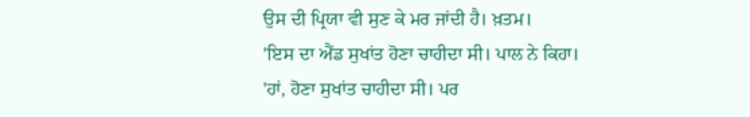ਉਸ ਦੀ ਪ੍ਰਿਯਾ ਵੀ ਸੁਣ ਕੇ ਮਰ ਜਾਂਦੀ ਹੈ। ਖ਼ਤਮ।
'ਇਸ ਦਾ ਐਂਡ ਸੁਖਾਂਤ ਹੋਣਾ ਚਾਹੀਦਾ ਸੀ। ਪਾਲ ਨੇ ਕਿਹਾ।
'ਹਾਂ, ਹੋਣਾ ਸੁਖਾਂਤ ਚਾਹੀਦਾ ਸੀ। ਪਰ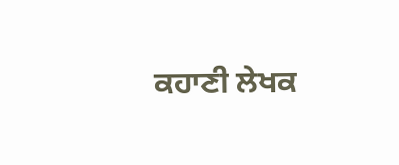ਕਹਾਣੀ ਲੇਖਕ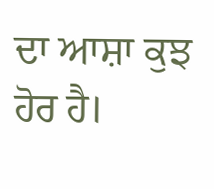ਦਾ ਆਸ਼ਾ ਕੁਝ ਹੋਰ ਹੈ।